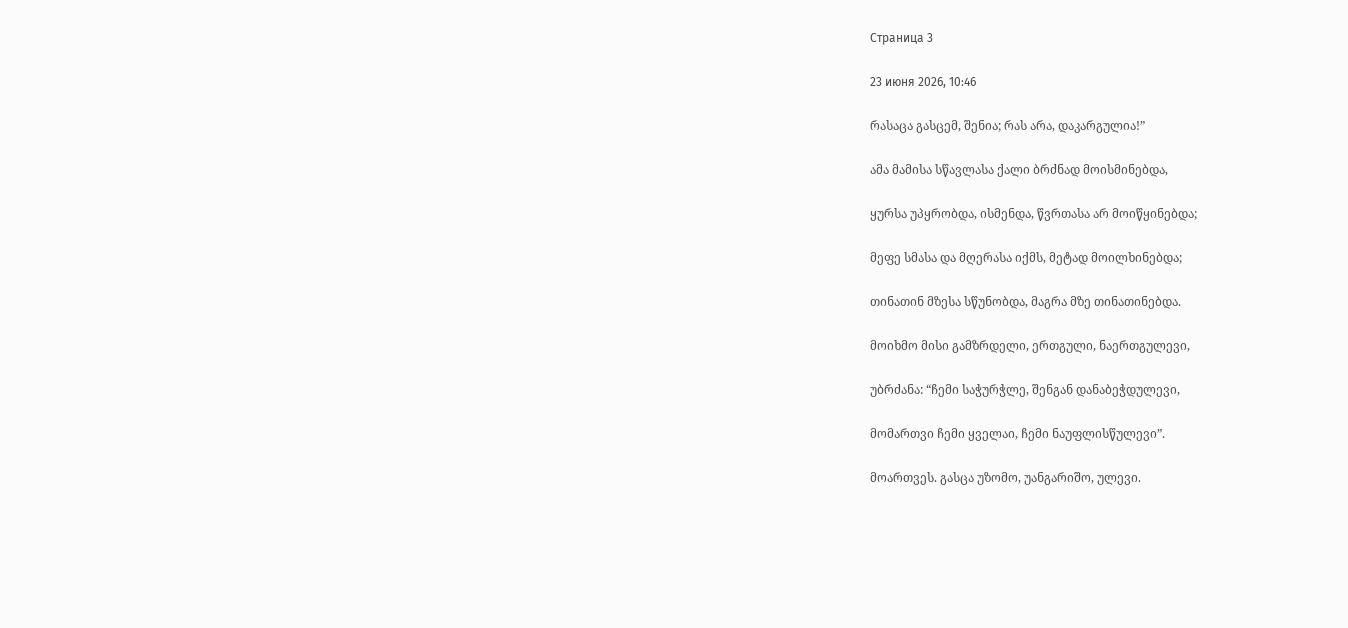Страница 3

23 июня 2026, 10:46

რასაცა გასცემ, შენია; რას არა, დაკარგულია!”

ამა მამისა სწავლასა ქალი ბრძნად მოისმინებდა,

ყურსა უპყრობდა, ისმენდა, წვრთასა არ მოიწყინებდა;

მეფე სმასა და მღერასა იქმს, მეტად მოილხინებდა;

თინათინ მზესა სწუნობდა, მაგრა მზე თინათინებდა.

მოიხმო მისი გამზრდელი, ერთგული, ნაერთგულევი,

უბრძანა: “ჩემი საჭურჭლე, შენგან დანაბეჭდულევი,

მომართვი ჩემი ყველაი, ჩემი ნაუფლისწულევი”.

მოართვეს. გასცა უზომო, უანგარიშო, ულევი.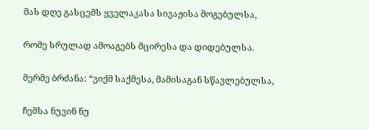მას დღე გასცემს ყველაკასა სივაჟისა მოგებულსა,

რომე სრულად ამოაგებს მცირესა და დიდებულსა.

მერმე ბრძანა: “ვიქმ საქმესა, მამისაგან სწავლებულსა,

ჩემსა ნუვინ ნუ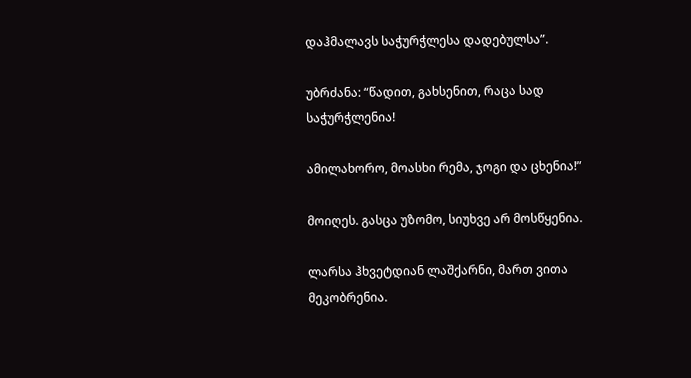დაჰმალავს საჭურჭლესა დადებულსა”.

უბრძანა: “წადით, გახსენით, რაცა სად საჭურჭლენია!

ამილახორო, მოასხი რემა, ჯოგი და ცხენია!”

მოიღეს. გასცა უზომო, სიუხვე არ მოსწყენია.

ლარსა ჰხვეტდიან ლაშქარნი, მართ ვითა მეკობრენია.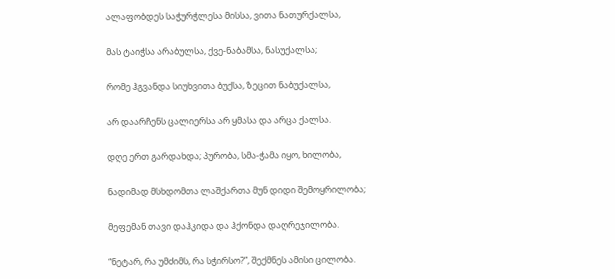ალაფობდეს საჭურჭლესა მისსა, ვითა ნათურქალსა,

მას ტაიჭსა არაბულსა, ქვე-ნაბამსა, ნასუქალსა;

რომე ჰგვანდა სიუხვითა ბუქსა, ზეცით ნაბუქალსა,

არ დაარჩენს ცალიერსა არ ყმასა და არცა ქალსა.

დღე ერთ გარდახდა; პურობა, სმა-ჭამა იყო, ხილობა,

ნადიმად მსხდომთა ლაშქართა მუნ დიდი შემოყრილობა;

მეფემან თავი დაჰკიდა და ჰქონდა დაღრეჯილობა.

“ნეტარ, რა უმძიმს, რა სჭირსო?”, შექმნეს ამისი ცილობა.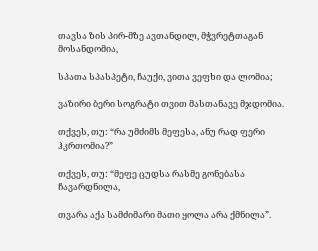თავსა ზის პირ-მზე ავთანდილ, მჭვრეტთაგან მოსანდომია,

სპათა სპასპეტი, ჩაუქი, ვითა ვეფხი და ლომია;

ვაზირი ბერი სოგრატი თვით მასთანავე მჯდომია.

თქვეს, თუ: “რა უმძიმს მეფესა, ანუ რად ფერი ჰკრთომია?”

თქვეს, თუ: “მეფე ცუდსა რასმე გონებასა ჩავარდნილა,

თვარა აქა სამძიმარი მათი ყოლა არა ქმნილა”.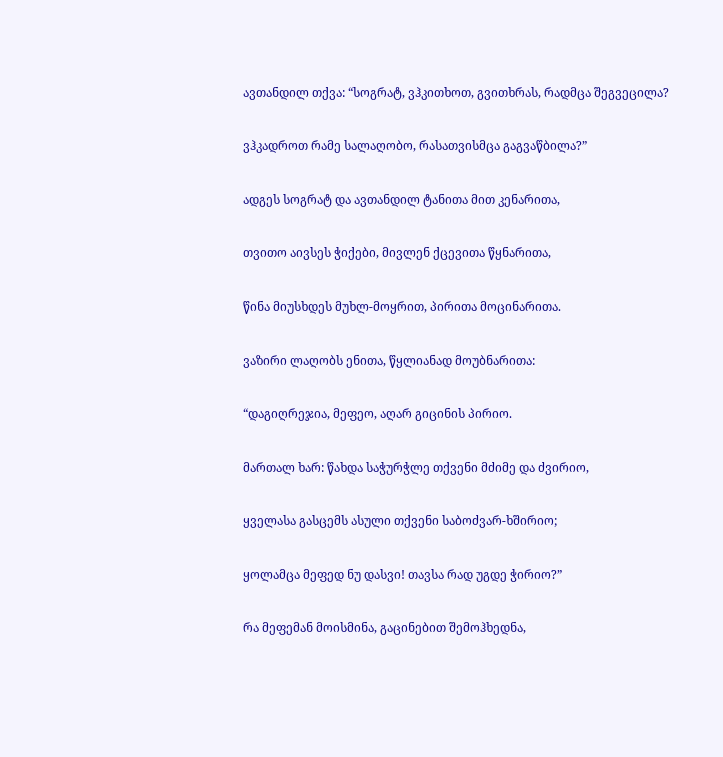ავთანდილ თქვა: “სოგრატ, ვჰკითხოთ, გვითხრას, რადმცა შეგვეცილა?

ვჰკადროთ რამე სალაღობო, რასათვისმცა გაგვაწბილა?”

ადგეს სოგრატ და ავთანდილ ტანითა მით კენარითა,

თვითო აივსეს ჭიქები, მივლენ ქცევითა წყნარითა,

წინა მიუსხდეს მუხლ-მოყრით, პირითა მოცინარითა.

ვაზირი ლაღობს ენითა, წყლიანად მოუბნარითა:

“დაგიღრეჯია, მეფეო, აღარ გიცინის პირიო.

მართალ ხარ: წახდა საჭურჭლე თქვენი მძიმე და ძვირიო,

ყველასა გასცემს ასული თქვენი საბოძვარ-ხშირიო;

ყოლამცა მეფედ ნუ დასვი! თავსა რად უგდე ჭირიო?”

რა მეფემან მოისმინა, გაცინებით შემოჰხედნა,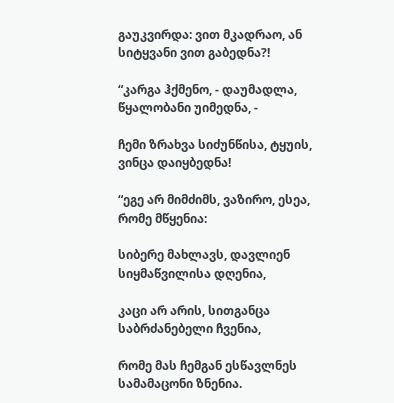გაუკვირდა: ვით მკადრაო, ან სიტყვანი ვით გაბედნა?!

“კარგა ჰქმენო, - დაუმადლა, წყალობანი უიმედნა, -

ჩემი ზრახვა სიძუნწისა, ტყუის, ვინცა დაიყბედნა!

“ეგე არ მიმძიმს, ვაზირო, ესეა, რომე მწყენია:

სიბერე მახლავს, დავლიენ სიყმაწვილისა დღენია,

კაცი არ არის, სითგანცა საბრძანებელი ჩვენია,

რომე მას ჩემგან ესწავლნეს სამამაცონი ზნენია.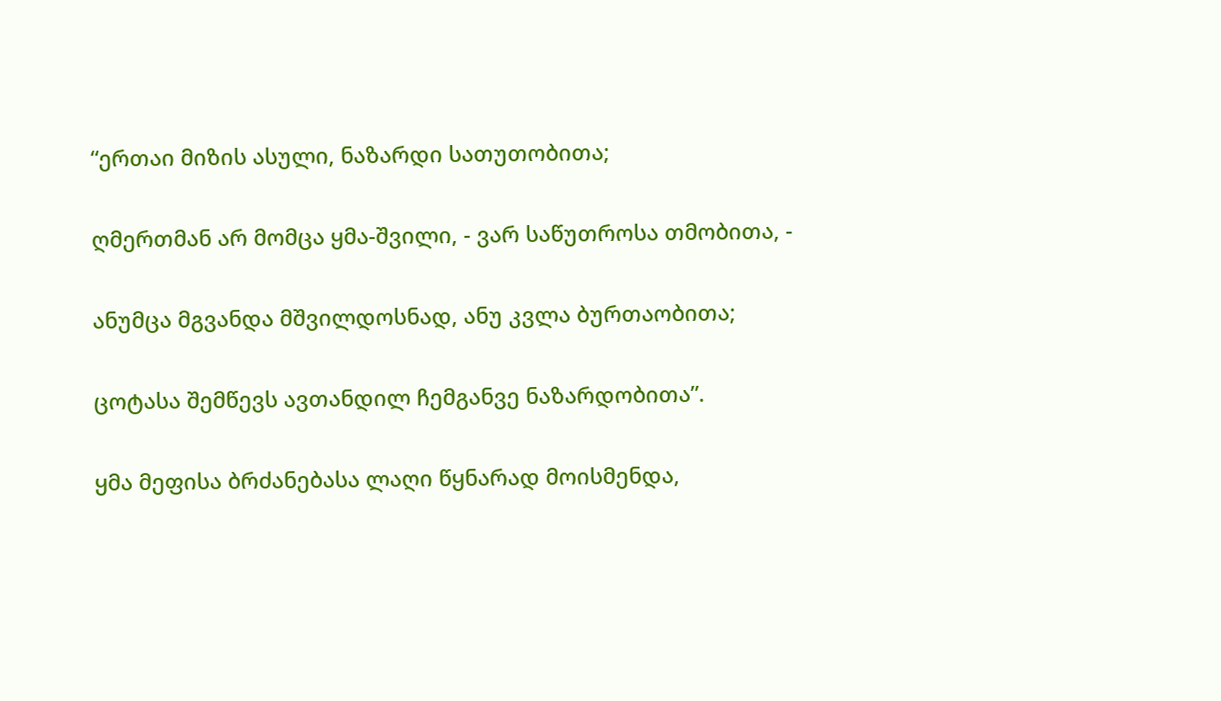“ერთაი მიზის ასული, ნაზარდი სათუთობითა;

ღმერთმან არ მომცა ყმა-შვილი, - ვარ საწუთროსა თმობითა, -

ანუმცა მგვანდა მშვილდოსნად, ანუ კვლა ბურთაობითა;

ცოტასა შემწევს ავთანდილ ჩემგანვე ნაზარდობითა”.

ყმა მეფისა ბრძანებასა ლაღი წყნარად მოისმენდა,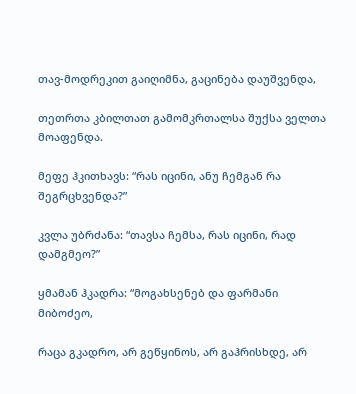თავ-მოდრეკით გაიღიმნა, გაცინება დაუშვენდა,

თეთრთა კბილთათ გამომკრთალსა შუქსა ველთა მოაფენდა.

მეფე ჰკითხავს: “რას იცინი, ანუ ჩემგან რა შეგრცხვენდა?”

კვლა უბრძანა: “თავსა ჩემსა, რას იცინი, რად დამგმეო?”

ყმამან ჰკადრა: “მოგახსენებ და ფარმანი მიბოძეო,

რაცა გკადრო, არ გეწყინოს, არ გაჰრისხდე, არ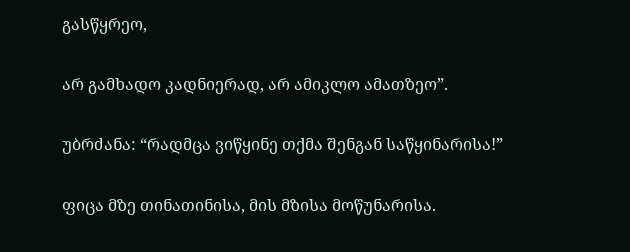გასწყრეო,

არ გამხადო კადნიერად, არ ამიკლო ამათზეო”.

უბრძანა: “რადმცა ვიწყინე თქმა შენგან საწყინარისა!”

ფიცა მზე თინათინისა, მის მზისა მოწუნარისა.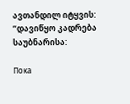ავთანდილ იტყვის: “დავიწყო კადრება საუბნარისა:

Пока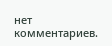нет комментариев.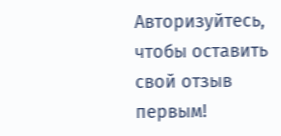Авторизуйтесь, чтобы оставить свой отзыв первым!